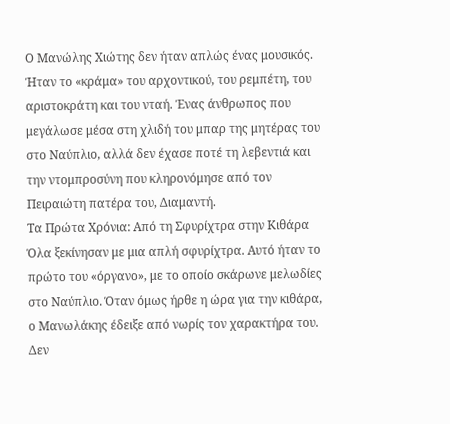Ο Μανώλης Χιώτης δεν ήταν απλώς ένας μουσικός. Ήταν το «κράμα» του αρχοντικού, του ρεμπέτη, του αριστοκράτη και του νταή. Ένας άνθρωπος που μεγάλωσε μέσα στη χλιδή του μπαρ της μητέρας του στο Ναύπλιο, αλλά δεν έχασε ποτέ τη λεβεντιά και την ντομπροσύνη που κληρονόμησε από τον Πειραιώτη πατέρα του, Διαμαντή.
Τα Πρώτα Χρόνια: Από τη Σφυρίχτρα στην Κιθάρα
Όλα ξεκίνησαν με μια απλή σφυρίχτρα. Αυτό ήταν το πρώτο του «όργανο», με το οποίο σκάρωνε μελωδίες στο Ναύπλιο. Όταν όμως ήρθε η ώρα για την κιθάρα, ο Μανωλάκης έδειξε από νωρίς τον χαρακτήρα του. Δεν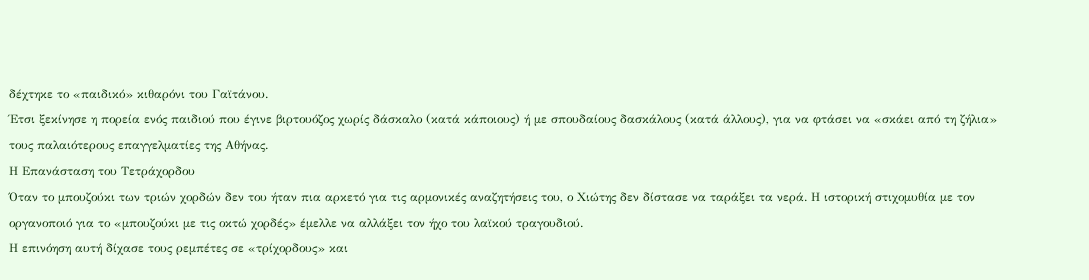δέχτηκε το «παιδικό» κιθαρόνι του Γαϊτάνου.
Έτσι ξεκίνησε η πορεία ενός παιδιού που έγινε βιρτουόζος χωρίς δάσκαλο (κατά κάποιους) ή με σπουδαίους δασκάλους (κατά άλλους), για να φτάσει να «σκάει από τη ζήλια» τους παλαιότερους επαγγελματίες της Αθήνας.
Η Επανάσταση του Τετράχορδου
Όταν το μπουζούκι των τριών χορδών δεν του ήταν πια αρκετό για τις αρμονικές αναζητήσεις του, ο Χιώτης δεν δίστασε να ταράξει τα νερά. Η ιστορική στιχομυθία με τον οργανοποιό για το «μπουζούκι με τις οκτώ χορδές» έμελλε να αλλάξει τον ήχο του λαϊκού τραγουδιού.
Η επινόηση αυτή δίχασε τους ρεμπέτες σε «τρίχορδους» και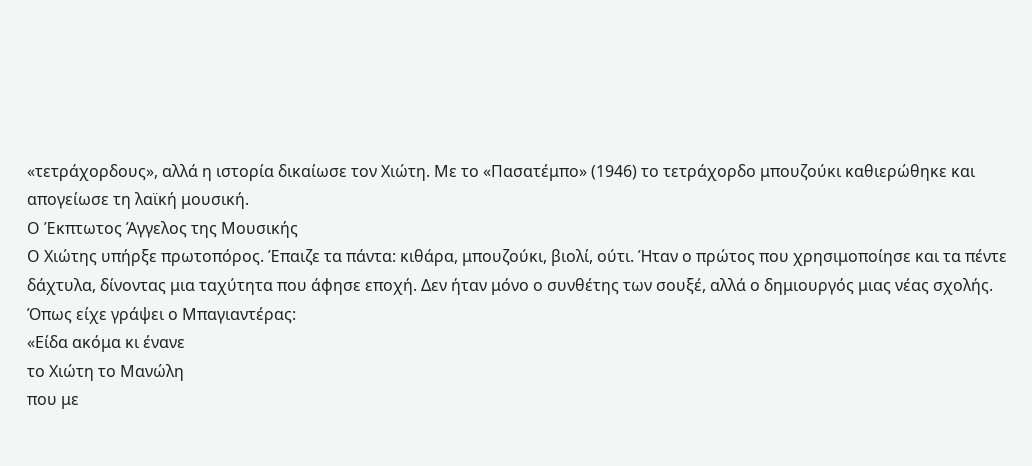«τετράχορδους», αλλά η ιστορία δικαίωσε τον Χιώτη. Με το «Πασατέμπο» (1946) το τετράχορδο μπουζούκι καθιερώθηκε και απογείωσε τη λαϊκή μουσική.
Ο Έκπτωτος Άγγελος της Μουσικής
Ο Χιώτης υπήρξε πρωτοπόρος. Έπαιζε τα πάντα: κιθάρα, μπουζούκι, βιολί, ούτι. Ήταν ο πρώτος που χρησιμοποίησε και τα πέντε δάχτυλα, δίνοντας μια ταχύτητα που άφησε εποχή. Δεν ήταν μόνο ο συνθέτης των σουξέ, αλλά ο δημιουργός μιας νέας σχολής.
Όπως είχε γράψει ο Μπαγιαντέρας:
«Είδα ακόμα κι ένανε
το Χιώτη το Μανώλη
που με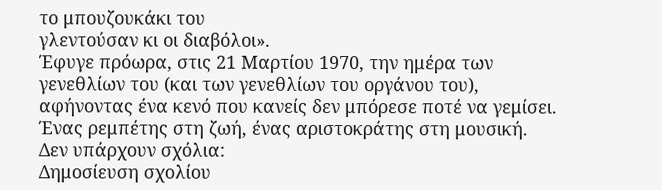το μπουζουκάκι του
γλεντούσαν κι οι διαβόλοι».
Έφυγε πρόωρα, στις 21 Μαρτίου 1970, την ημέρα των γενεθλίων του (και των γενεθλίων του οργάνου του), αφήνοντας ένα κενό που κανείς δεν μπόρεσε ποτέ να γεμίσει. Ένας ρεμπέτης στη ζωή, ένας αριστοκράτης στη μουσική.
Δεν υπάρχουν σχόλια:
Δημοσίευση σχολίου